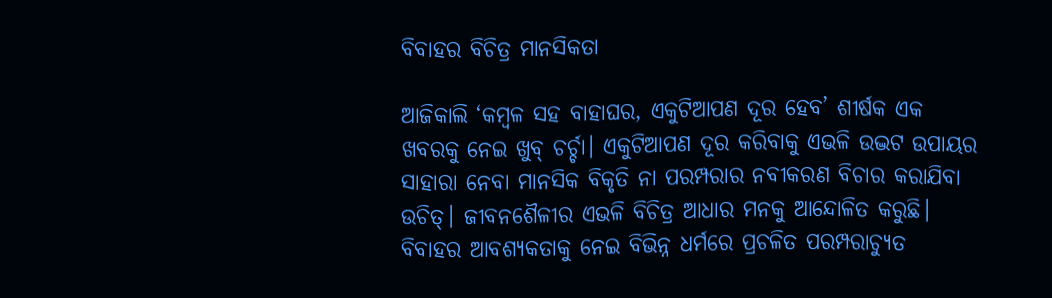ବିବାହର ବିଚିତ୍ର ମାନସିକତା

ଆଜିକାଲି ‘କମ୍ବଳ ସହ ବାହାଘର, ଏକୁଟିଆପଣ ଦୂର ହେବ’ ଶୀର୍ଷକ ଏକ ଖବରକୁ ନେଇ ଖୁବ୍‌ ଚର୍ଚ୍ଚା। ଏକୁଟିଆପଣ ଦୂର କରିବାକୁ ଏଭଳି ଉଦ୍ଭଟ ଉପାୟର ସାହାରା ନେବା ମାନସିକ ବିକୃତି ନା ପରମ୍ପରାର ନବୀକରଣ ବିଚାର କରାଯିବା ଉଚିତ୍‌। ଜୀବନଶୈଳୀର ଏଭଳି ବିଚିତ୍ର ଆଧାର ମନକୁ ଆନ୍ଦୋଳିତ କରୁଛି। ବିବାହର ଆବଶ୍ୟକତାକୁ ନେଇ ବିଭିନ୍ନ ଧର୍ମରେ ପ୍ରଚଳିତ ପରମ୍ପରାଚ୍ୟୁତ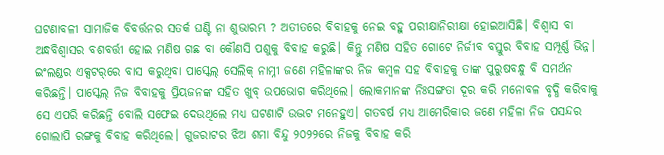ଘଟଣାବଳୀ ସାମାଜିକ ବିବର୍ତ୍ତନର ସତର୍କ ଘଣ୍ଟି ନା ଶୁଭାରମ୍ଭ ? ଅତୀତରେ ବିବାହକୁ ନେଇ ବହୁ ପରୀକ୍ଷାନିରୀକ୍ଷା ହୋଇଆସିଛି। ବିଶ୍ୱାସ ବା ଅନ୍ଧବିଶ୍ୱାସର ବଶବର୍ତ୍ତୀ ହୋଇ ମଣିଷ ଗଛ ବା କୌଣସି ପଶୁକୁ ବିବାହ କରୁଛି। କିନ୍ତୁ ମଣିଷ ସହିତ ଗୋଟେ ନିର୍ଜୀବ ବସ୍ତୁର ବିବାହ ସମ୍ପୂର୍ଣ୍ଣ ଭିନ୍ନ।
ଇଂଲଣ୍ଡର ଏକ୍ସଟର୍‌ରେ ବାସ କରୁଥିବା ପାସ୍କେଲ୍‌ ସେଲିକ୍‌ ନାମ୍ନୀ ଜଣେ ମହିଳାଙ୍କର ନିଜ କମ୍ବଳ ସହ ବିବାହକୁ ତାଙ୍କ ପୁରୁଷବନ୍ଧୁ ବି ସମର୍ଥନ କରିଛନ୍ତି। ପାସ୍କେଲ୍‌ ନିଜ ବିବାହକୁ ପ୍ରିୟଜନଙ୍କ ସହିତ ଖୁବ୍‌ ଉପଭୋଗ କରିଥିଲେ। ଲୋକମାନଙ୍କ ନିଃସଙ୍ଗତା ଦୂର କରି ମନୋବଳ ବୃଦ୍ଧି କରିବାକୁ ସେ ଏପରି କରିଛନ୍ତି ବୋଲି ସଫେଇ ଦେଉଥିଲେ ମଧ୍ୟ ଘଟଣାଟି ଉଦ୍ଭଟ ମନେହୁଏ। ଗତବର୍ଷ ମଧ୍ୟ ଆମେରିକାର ଜଣେ ମହିଳା ନିଜ ପସନ୍ଦର ଗୋଲାପି ରଙ୍ଗକୁ ବିବାହ କରିଥିଲେ। ଗୁଜରାଟର ଝିଅ ଶମା ବିନ୍ଦୁ ୨୦୨୨ରେ ନିଜକୁ ବିବାହ କରି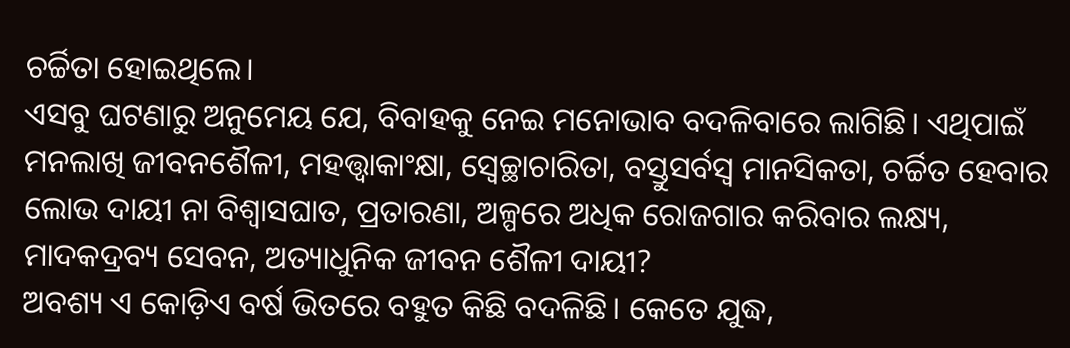ଚର୍ଚ୍ଚିତା ହୋଇଥିଲେ।
ଏସବୁ ଘଟଣାରୁ ଅନୁମେୟ ଯେ, ବିବାହକୁ ନେଇ ମନୋଭାବ ବଦଳିବାରେ ଲାଗିଛି। ଏଥିପାଇଁ ମନଲାଖି ଜୀବନଶୈଳୀ, ମହତ୍ତ୍ୱାକାଂକ୍ଷା, ସ୍ବେଚ୍ଛାଚାରିତା, ବସ୍ତୁସର୍ବସ୍ବ ମାନସିକତା, ଚର୍ଚ୍ଚିତ ହେବାର ଲୋଭ ଦାୟୀ ନା ବିଶ୍ୱାସଘାତ, ପ୍ରତାରଣା, ଅଳ୍ପରେ ଅଧିକ ରୋଜଗାର କରିବାର ଲକ୍ଷ୍ୟ, ମାଦକଦ୍ରବ୍ୟ ସେବନ, ଅତ୍ୟାଧୁନିକ ଜୀବନ ଶୈଳୀ ଦାୟୀ?
ଅବଶ୍ୟ ଏ କୋଡ଼ିଏ ବର୍ଷ ଭିତରେ ବହୁତ କିଛି ବଦଳିଛି। କେତେ ଯୁଦ୍ଧ,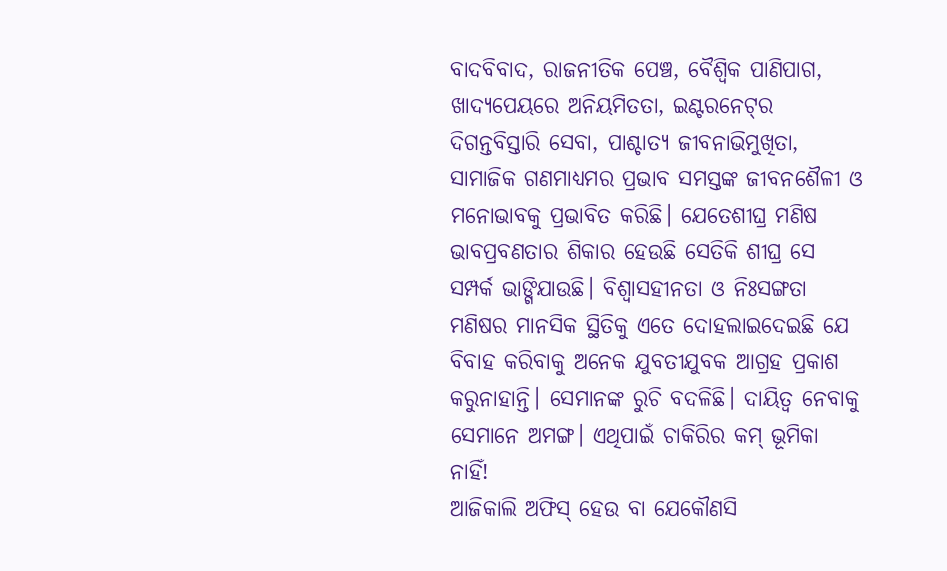ବାଦବିବାଦ, ରାଜନୀତିକ ପେଞ୍ଚ, ବୈଶ୍ୱିକ ପାଣିପାଗ, ଖାଦ୍ୟପେୟରେ ଅନିୟମିତତା, ଇଣ୍ଟରନେଟ୍‌ର ଦିଗନ୍ତବିସ୍ତାରି ସେବା, ପାଶ୍ଚାତ୍ୟ ଜୀବନାଭିମୁଖିତା, ସାମାଜିକ ଗଣମାଧ୍ୟମର ପ୍ରଭାବ ସମସ୍ତଙ୍କ ଜୀବନଶୈଳୀ ଓ ମନୋଭାବକୁ ପ୍ରଭାବିତ କରିଛି। ଯେତେଶୀଘ୍ର ମଣିଷ ଭାବପ୍ରବଣତାର ଶିକାର ହେଉଛି ସେତିକି ଶୀଘ୍ର ସେ ସମ୍ପର୍କ ଭାଙ୍ଗିଯାଉଛି। ବିଶ୍ୱାସହୀନତା ଓ ନିଃସଙ୍ଗତା ମଣିଷର ମାନସିକ ସ୍ଥିତିକୁ ଏତେ ଦୋହଲାଇଦେଇଛି ଯେ ବିବାହ କରିବାକୁ ଅନେକ ଯୁବତୀଯୁବକ ଆଗ୍ରହ ପ୍ରକାଶ କରୁନାହାନ୍ତି। ସେମାନଙ୍କ ରୁଚି ବଦଳିଛି। ଦାୟିତ୍ୱ ନେବାକୁ ସେମାନେ ଅମଙ୍ଗ। ଏଥିପାଇଁ ଚାକିରିର କମ୍‌ ଭୂମିକା ନାହିଁ!
ଆଜିକାଲି ଅଫିସ୍‌ ହେଉ ବା ଯେକୌଣସି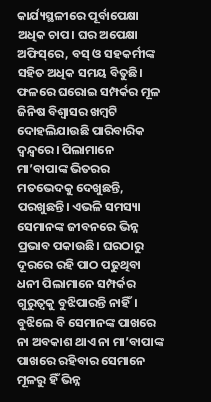କାର୍ଯ୍ୟସ୍ଥଳୀରେ ପୂର୍ବାପେକ୍ଷା ଅଧିକ ଚାପ। ଘର ଅପେକ୍ଷା ଅଫିସ୍‌ରେ, ବସ୍‌ ଓ ସହକର୍ମୀଙ୍କ ସହିତ ଅଧିକ ସମୟ ବିତୁଛି। ଫଳରେ ଘରୋଇ ସମ୍ପର୍କର ମୂଳ ଜିନିଷ ବିଶ୍ୱାସର ଖମ୍ବଟି ଦୋହଲିଯାଉଛି ପାରିବାରିକ ଦ୍ୱନ୍ଦ୍ୱରେ। ପିଲାମାନେ ମା’ବାପାଙ୍କ ଭିତରର ମତଭେଦକୁ ଦେଖୁଛନ୍ତି, ପରଖୁଛନ୍ତି। ଏଭଳି ସମସ୍ୟା ସେମାନଙ୍କ ଜୀବନରେ ଭିନ୍ନ ପ୍ରଭାବ ପକାଉଛି। ଘରଠାରୁ ଦୂରରେ ରହି ପାଠ ପଢୁଥିବା ଧନୀ ପିଲାମାନେ ସମ୍ପର୍କର ଗୁରୁତ୍ୱକୁ ବୁଝିପାରନ୍ତି ନାହିଁ। ବୁଝିଲେ ବି ସେମାନଙ୍କ ପାଖରେ ନା ଅବକାଶ ଥାଏ ନା ମା’ବାପାଙ୍କ ପାଖରେ ରହିବାର ସେମାନେ ମୂଳରୁ ହିଁ ଭିନ୍ନ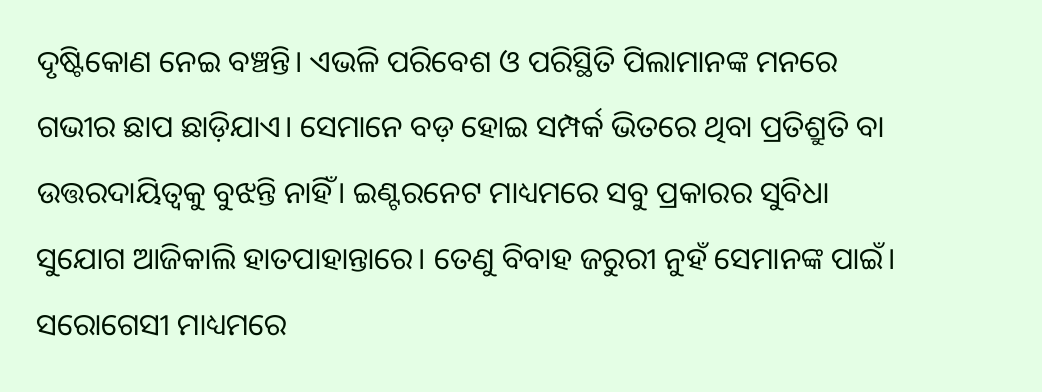ଦୃଷ୍ଟିକୋଣ ନେଇ ବଞ୍ଚନ୍ତି। ଏଭଳି ପରିବେଶ ଓ ପରିସ୍ଥିତି ପିଲାମାନଙ୍କ ମନରେ ଗଭୀର ଛାପ ଛାଡ଼ିଯାଏ। ସେମାନେ ବଡ଼ ହୋଇ ସମ୍ପର୍କ ଭିତରେ ଥିବା ପ୍ରତିଶ୍ରୁତି ବା ଉତ୍ତରଦାୟିତ୍ୱକୁ ବୁଝନ୍ତି ନାହିଁ। ଇଣ୍ଟରନେଟ ମାଧ୍ୟମରେ ସବୁ ପ୍ରକାରର ସୁବିଧା ସୁଯୋଗ ଆଜିକାଲି ହାତପାହାନ୍ତାରେ। ତେଣୁ ବିବାହ ଜରୁରୀ ନୁହଁ ସେମାନଙ୍କ ପାଇଁ।
ସରୋଗେସୀ ମାଧ୍ୟମରେ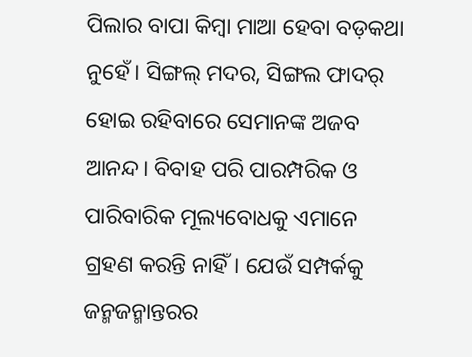ପିଲାର ବାପା କିମ୍ବା ମାଆ ହେବା ବଡ଼କଥା ନୁହେଁ। ସିଙ୍ଗଲ୍‌ ମଦର, ସିଙ୍ଗଲ ଫାଦର୍‌ ହୋଇ ରହିବାରେ ସେମାନଙ୍କ ଅଜବ ଆନନ୍ଦ। ବିବାହ ପରି ପାରମ୍ପରିକ ଓ ପାରିବାରିକ ମୂଲ୍ୟବୋଧକୁ ଏମାନେ ଗ୍ରହଣ କରନ୍ତି ନାହିଁ। ଯେଉଁ ସମ୍ପର୍କକୁ ଜନ୍ମଜନ୍ମାନ୍ତରର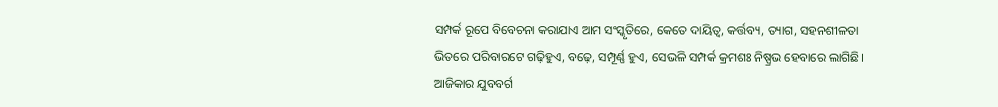ସମ୍ପର୍କ ରୂପେ ବିବେଚନା କରାଯାଏ ଆମ ସଂସ୍କୃତିରେ, କେତେ ଦାୟିତ୍ୱ, କର୍ତ୍ତବ୍ୟ, ତ୍ୟାଗ, ସହନଶୀଳତା ଭିତରେ ପରିବାରଟେ ଗଢ଼ିହୁଏ, ବଢ଼େ, ସମ୍ପୂର୍ଣ୍ଣ ହୁଏ, ସେଭଳି ସମ୍ପର୍କ କ୍ରମଶଃ ନିଷ୍ପ୍ରଭ ହେବାରେ ଲାଗିଛି।
ଆଜିକାର ଯୁବବର୍ଗ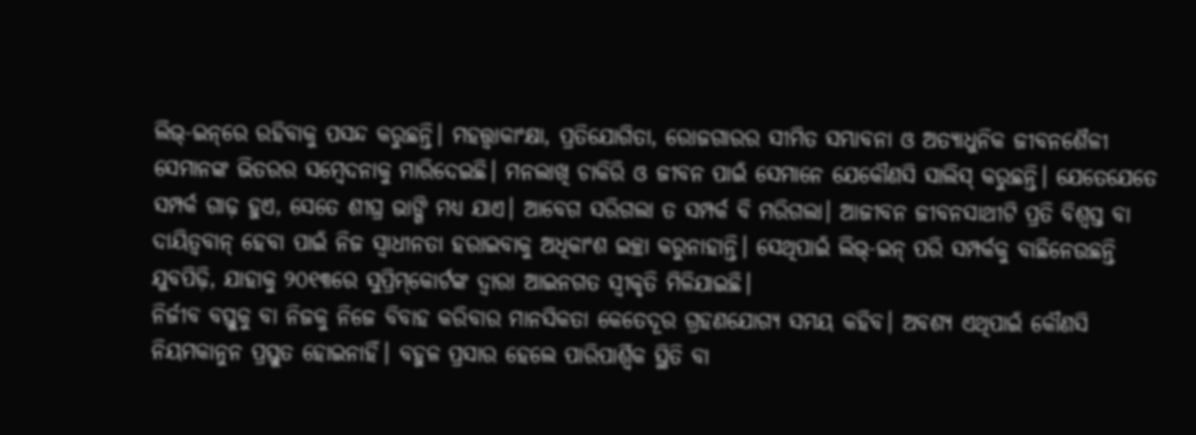ଲିଭ୍‌-ଇନ୍‌ରେ ରହିବାକୁ ପସନ୍ଦ କରୁଛନ୍ତି। ମହତ୍ତ୍ୱାକାଂକ୍ଷା, ପ୍ରତିଯୋଗିତା, ରୋଜଗାରର ସୀମିତ ସମ୍ଭାବନା ଓ ଅତ୍ୟାଧୁନିକ ଜୀବନଶୈଳୀ ସେମାନଙ୍କ ଭିତରର ସମ୍ବେଦନାକୁ ମାରିଦେଇଛି। ମନଲାଖି ଚାକିରି ଓ ଜୀବନ ପାଇଁ ସେମାନେ ଯେକୌଣସି ସାଲିସ୍‌ କରୁଛନ୍ତି। ଯେତେଯେତେ ସମ୍ପର୍କ ଗାଢ଼ ହୁଏ, ସେତେ ଶୀଘ୍ର ଭାଙ୍ଗି ମଧ୍ୟ ଯାଏ। ଆବେଗ ସରିଗଲା ତ ସମ୍ପର୍କ ବି ମରିଗଲା। ଆଜୀବନ ଜୀବନସାଥୀଟି ପ୍ରତି ବିଶ୍ୱସ୍ତ ବା ଦାୟିତ୍ୱବାନ୍‌ ହେବା ପାଇଁ ନିଜ ସ୍ବାଧୀନତା ହରାଇବାକୁ ଅଧିକାଂଶ ଇଚ୍ଛା କରୁନାହାନ୍ତି। ସେଥିପାଇଁ ଲିଭ୍‌-ଇନ୍‌ ପରି ସମ୍ପର୍କକୁ ବାଛିନେଉଛନ୍ତି ଯୁବପିଢ଼ି, ଯାହାକୁ ୨୦୧୩ରେ ସୁପ୍ରିମ୍‌କୋର୍ଟଙ୍କ ଦ୍ୱାରା ଆଇନଗତ ସ୍ବୀକୃତି ମିଳିଯାଇଛି।
ନିର୍ଜୀବ ବସ୍ତୁକୁ ବା ନିଜକୁ ନିଜେ ବିବାହ କରିବାର ମାନସିକତା କେତେଦୂର ଗ୍ରହଣଯୋଗ୍ୟ ସମୟ କହିବ। ଅବଶ୍ୟ ଏଥିପାଇଁ କୌଣସି ନିୟମକାନୁନ ପ୍ରସ୍ତୁତ ହୋଇନାହିଁ। ବହୁଳ ପ୍ରସାର ହେଲେ ପାରିପାର୍ଶ୍ୱିକ ସ୍ଥିତି ବା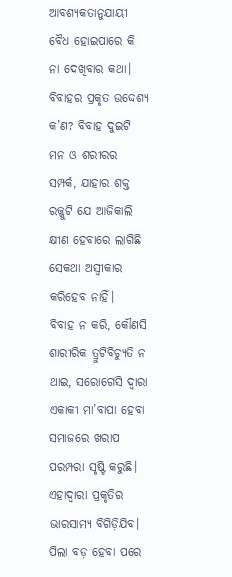ଆବଶ୍ୟକତାନୁଯାୟୀ ବୈଧ ହୋଇପାରେ କି ନା ଦେଖିବାର କଥା। ବିବାହର ପ୍ରକୃତ ଉଦ୍ଦେଶ୍ୟ କ’ଣ? ବିବାହ ଦୁଇଟି ମନ ଓ ଶରୀରର ସମ୍ପର୍କ, ଯାହାର ଶକ୍ତ ରଜ୍ଜୁଟି ଯେ ଆଜିକାଲି କ୍ଷୀଣ ହେବାରେ ଲାଗିଛି ସେକଥା ଅସ୍ବୀକାର କରିହେବ ନାହିଁ।
ବିବାହ ନ କରି, କୌଣସି ଶାରୀରିକ ତ୍ରୁଟିବିଚ୍ୟୁତି ନ ଥାଇ, ସରୋଗେସି ଦ୍ୱାରା ଏକାକୀ ମା’ବାପା ହେବା ସମାଜରେ ଖରାପ ପରମ୍ପରା ସୃଷ୍ଟି କରୁଛି। ଏହାଦ୍ୱାରା ପ୍ରକୃତିର ଭାରସାମ୍ୟ ବିଗିଡ଼ିଯିବ। ପିଲା ବଡ଼ ହେବା ପରେ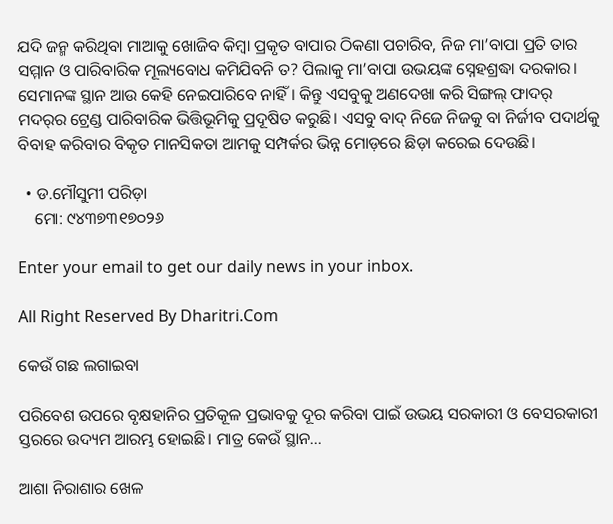ଯଦି ଜନ୍ମ କରିଥିବା ମାଆକୁ ଖୋଜିବ କିମ୍ବା ପ୍ରକୃତ ବାପାର ଠିକଣା ପଚାରିବ, ନିଜ ମା’ବାପା ପ୍ରତି ତାର ସମ୍ମାନ ଓ ପାରିବାରିକ ମୂଲ୍ୟବୋଧ କମିଯିବନି ତ? ପିଲାକୁ ମା’ବାପା ଉଭୟଙ୍କ ସ୍ନେହଶ୍ରଦ୍ଧା ଦରକାର। ସେମାନଙ୍କ ସ୍ଥାନ ଆଉ କେହି ନେଇପାରିବେ ନାହିଁ। କିନ୍ତୁ ଏସବୁକୁ ଅଣଦେଖା କରି ସିଙ୍ଗଲ୍‌ ଫାଦର୍‌ ମଦର୍‌ର ଟ୍ରେଣ୍ଡ ପାରିବାରିକ ଭିତ୍ତିଭୂମିକୁ ପ୍ରଦୂଷିତ କରୁଛି। ଏସବୁ ବାଦ୍‌ ନିଜେ ନିଜକୁ ବା ନିର୍ଜୀବ ପଦାର୍ଥକୁ ବିବାହ କରିବାର ବିକୃତ ମାନସିକତା ଆମକୁ ସମ୍ପର୍କର ଭିନ୍ନ ମୋଡ଼ରେ ଛିଡ଼ା କରେଇ ଦେଉଛି।

  • ଡ.ମୌସୁମୀ ପରିଡ଼ା
    ମୋ: ୯୪୩୭୩୧୭୦୨୬

Enter your email to get our daily news in your inbox.

All Right Reserved By Dharitri.Com

କେଉଁ ଗଛ ଲଗାଇବା

ପରିବେଶ ଉପରେ ବୃକ୍ଷହାନିର ପ୍ରତିକୂଳ ପ୍ରଭାବକୁ ଦୂର କରିବା ପାଇଁ ଉଭୟ ସରକାରୀ ଓ ବେସରକାରୀ ସ୍ତରରେ ଉଦ୍ୟମ ଆରମ୍ଭ ହୋଇଛି। ମାତ୍ର କେଉଁ ସ୍ଥାନ...

ଆଶା ନିରାଶାର ଖେଳ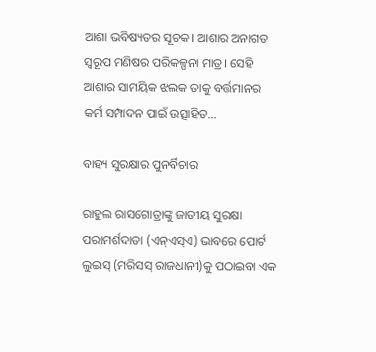ଆଶା ଭବିଷ୍ୟତର ସୂଚକ। ଆଶାର ଅନାଗତ ସ୍ବରୂପ ମଣିଷର ପରିକଳ୍ପନା ମାତ୍ର। ସେହି ଆଶାର ସାମୟିକ ଝଲକ ତାକୁ ବର୍ତ୍ତମାନର କର୍ମ ସମ୍ପାଦନ ପାଇଁ ଉତ୍ସାହିତ...

ବାହ୍ୟ ସୁରକ୍ଷାର ପୁନର୍ବିଚାର

ରାହୁଲ ରାସଗୋତ୍ରାଙ୍କୁ ଜାତୀୟ ସୁରକ୍ଷା ପରାମର୍ଶଦାତା (ଏନ୍‌ଏସ୍‌ଏ) ଭାବରେ ପୋର୍ଟ ଲୁଇସ୍‌ (ମରିସସ୍‌ ରାଜଧାନୀ)କୁ ପଠାଇବା ଏକ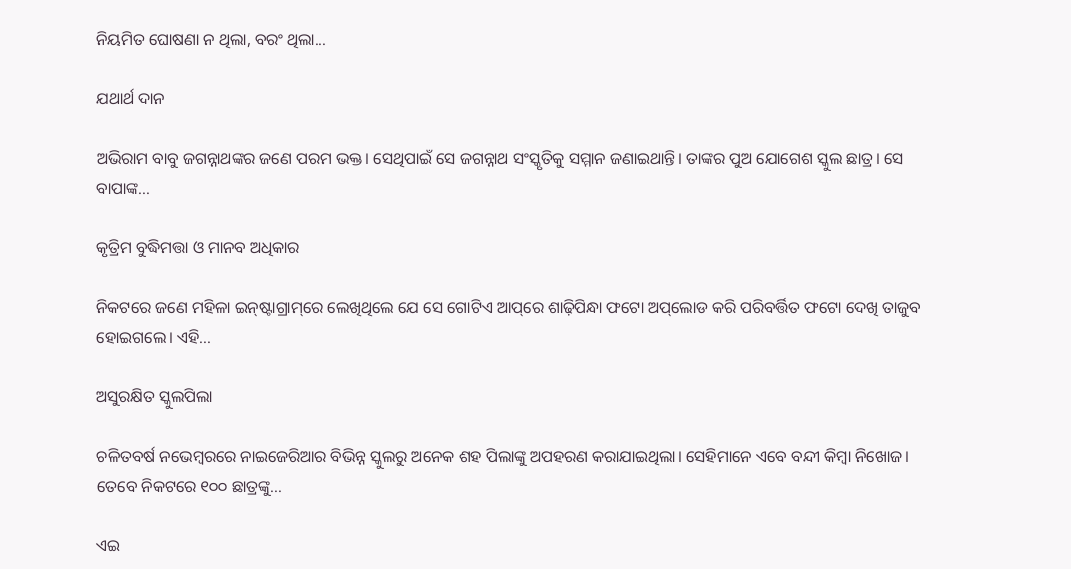ନିୟମିତ ଘୋଷଣା ନ ଥିଲା, ବରଂ ଥିଲା...

ଯଥାର୍ଥ ଦାନ

ଅଭିରାମ ବାବୁ ଜଗନ୍ନାଥଙ୍କର ଜଣେ ପରମ ଭକ୍ତ। ସେଥିପାଇଁ ସେ ଜଗନ୍ନାଥ ସଂସ୍କୃତିକୁ ସମ୍ମାନ ଜଣାଇଥାନ୍ତି। ତାଙ୍କର ପୁଅ ଯୋଗେଶ ସ୍କୁଲ ଛାତ୍ର। ସେ ବାପାଙ୍କ...

କୃତ୍ରିମ ବୁଦ୍ଧିମତ୍ତା ଓ ମାନବ ଅଧିକାର

ନିକଟରେ ଜଣେ ମହିଳା ଇନ୍‌ଷ୍ଟାଗ୍ରାମ୍‌ରେ ଲେଖିଥିଲେ ଯେ ସେ ଗୋଟିଏ ଆପ୍‌ରେ ଶାଢ଼ିପିନ୍ଧା ଫଟୋ ଅପ୍‌ଲୋଡ କରି ପରିବର୍ତ୍ତିତ ଫଟୋ ଦେଖି ତାଜୁବ ହୋଇଗଲେ। ଏହି...

ଅସୁରକ୍ଷିତ ସ୍କୁଲପିଲା

ଚଳିତବର୍ଷ ନଭେମ୍ବରରେ ନାଇଜେରିଆର ବିଭିନ୍ନ ସ୍କୁଲରୁ ଅନେକ ଶହ ପିଲାଙ୍କୁ ଅପହରଣ କରାଯାଇଥିଲା। ସେହିମାନେ ଏବେ ବନ୍ଦୀ କିମ୍ବା ନିଖୋଜ। ତେବେ ନିକଟରେ ୧୦୦ ଛାତ୍ରଙ୍କୁ...

ଏଇ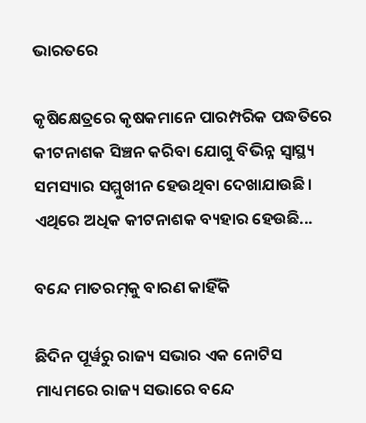ଭାରତରେ

କୃଷିକ୍ଷେତ୍ରରେ କୃଷକମାନେ ପାରମ୍ପରିକ ପଦ୍ଧତିରେ କୀଟନାଶକ ସିଞ୍ଚନ କରିବା ଯୋଗୁ ବିଭିନ୍ନ ସ୍ୱାସ୍ଥ୍ୟ ସମସ୍ୟାର ସମ୍ମୁଖୀନ ହେଉଥିବା ଦେଖାଯାଉଛି। ଏଥିରେ ଅଧିକ କୀଟନାଶକ ବ୍ୟହାର ହେଉଛି...

ବନ୍ଦେ ମାତରମ୍‌କୁ ବାରଣ କାହିଁକି

ଛିଦିନ ପୂର୍ୱରୁ ରାଜ୍ୟ ସଭାର ଏକ ନୋଟିସ ମାଧ୍ୟମରେ ରାଜ୍ୟ ସଭାରେ ବନ୍ଦେ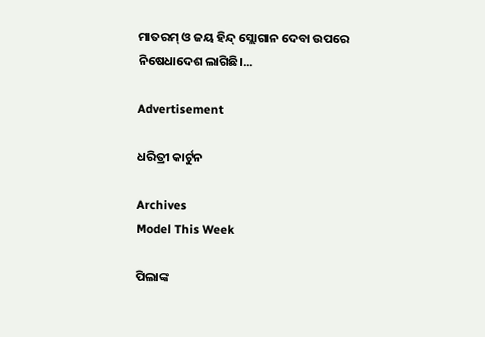ମାତରମ୍‌ ଓ ଜୟ ହିନ୍ଦ୍‌ ସ୍ଲୋଗାନ ଦେବା ଉପରେ ନିଷେଧାଦେଶ ଲାଗିଛି।...

Advertisement

ଧରିତ୍ରୀ କାର୍ଟୁନ

Archives
Model This Week

ପିଲାଙ୍କ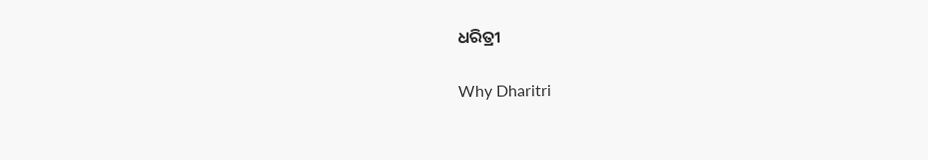ଧରିତ୍ରୀ

Why Dharitri